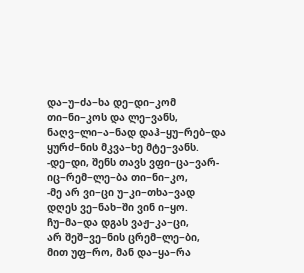და−უ−ძა−ხა დე−დი−კომ
თი−ნი−კოს და ლე−ვანს,
ნაღვ−ლი−ა−ნად დაჰ−ყუ−რებ−და
ყურძ−ნის მკვა−ხე მტე−ვანს.
-დე−დი, შენს თავს ვფი−ცა−ვარ-
იც−რემ−ლე−ბა თი−ნი−კო,
-მე არ ვი−ცი უ−კი−თხა−ვად
დღეს ვე−ნახ−ში ვინ ი−ყო.
ჩუ−მა−და დგას ვაჟ−კა−ცი,
არ შეშ−ვე−ნის ცრემ−ლე−ბი,
მით უფ−რო, მან და−ყა−რა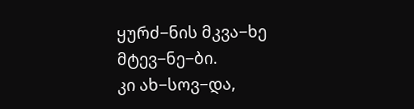ყურძ−ნის მკვა−ხე მტევ−ნე−ბი.
კი ახ−სოვ−და,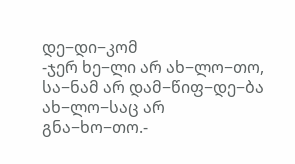დე−დი−კომ
-ჯერ ხე−ლი არ ახ−ლო−თო,
სა−ნამ არ დამ−წიფ−დე−ბა
ახ−ლო−საც არ გნა−ხო−თო.-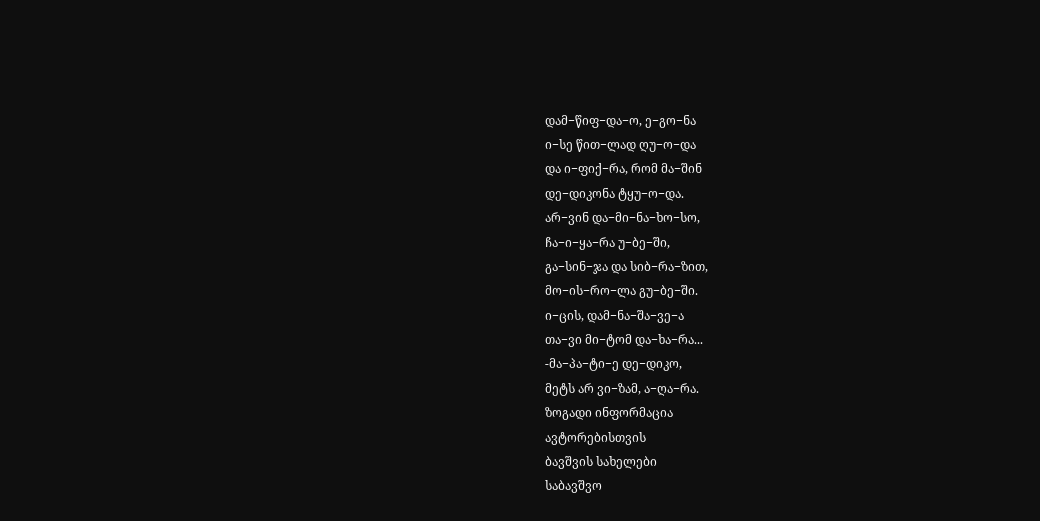დამ−წიფ−და−ო, ე−გო−ნა
ი−სე წით−ლად ღუ−ო−და
და ი−ფიქ−რა, რომ მა−შინ
დე−დიკონა ტყუ−ო−და.
არ−ვინ და−მი−ნა−ხო−სო,
ჩა−ი−ყა−რა უ−ბე−ში,
გა−სინ−ჯა და სიბ−რა−ზით,
მო−ის−რო−ლა გუ−ბე−ში.
ი−ცის, დამ−ნა−შა−ვე−ა
თა−ვი მი−ტომ და−ხა−რა...
-მა−პა−ტი−ე დე−დიკო,
მეტს არ ვი−ზამ, ა−ღა−რა.
ზოგადი ინფორმაცია
ავტორებისთვის
ბავშვის სახელები
საბავშვო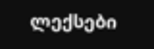ლექსები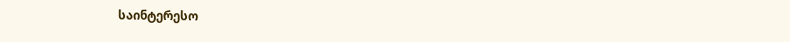საინტერესო